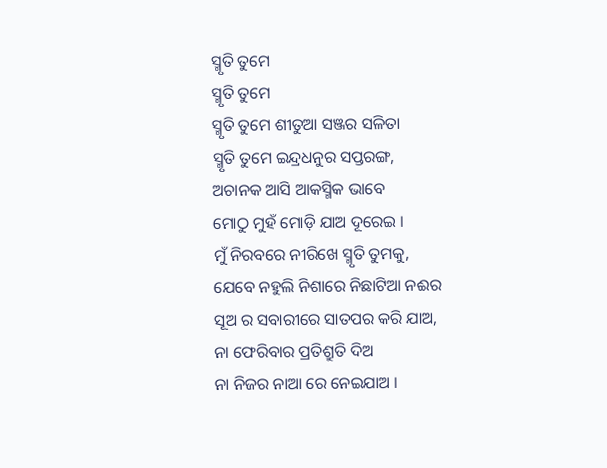ସ୍ମୃତି ତୁମେ
ସ୍ମୃତି ତୁମେ
ସ୍ମୃତି ତୁମେ ଶୀତୁଆ ସଞ୍ଜର ସଳିତା
ସ୍ମୃତି ତୁମେ ଇନ୍ଦ୍ରଧନୁର ସପ୍ତରଙ୍ଗ,
ଅଚାନକ ଆସି ଆକସ୍ମିକ ଭାବେ
ମୋଠୁ ମୁହଁ ମୋଡ଼ି ଯାଅ ଦୂରେଇ ।
ମୁଁ ନିରବରେ ନୀରିଖେ ସ୍ମୃତି ତୁମକୁ,
ଯେବେ ନହୁଲି ନିଶାରେ ନିଛାଟିଆ ନଈର
ସୂଅ ର ସବାରୀରେ ସାତପର କରି ଯାଅ,
ନା ଫେରିବାର ପ୍ରତିଶ୍ରୁତି ଦିଅ
ନା ନିଜର ନାଆ ରେ ନେଇଯାଅ ।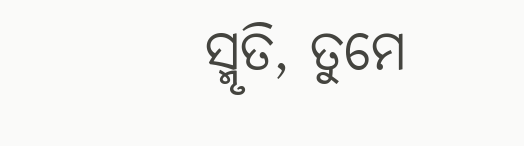ସ୍ମୃତି, ତୁମେ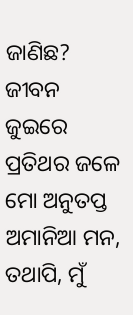ଜାଣିଛ?
ଜୀବନ ଜୁଇରେ ପ୍ରତିଥର ଜଳେ
ମୋ ଅନୁତପ୍ତ ଅମାନିଆ ମନ,
ତଥାପି, ମୁଁ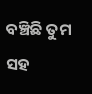ବଞ୍ଚିଛି ତୁମ ସହ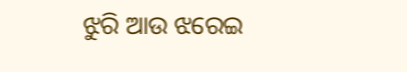ଝୁରି ଆଉ ଝରେଇ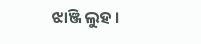ଝାଞ୍ଜି ଲୁହ ।